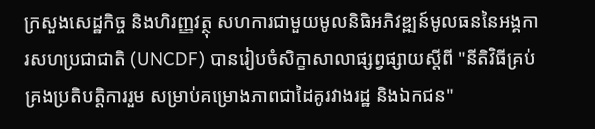ក្រសួងសេដ្ឋកិច្ច និងហិរញ្ញវត្ថុ សហការជាមួយមូលនិធិអភិវឌ្ឍន៍មូលធននៃអង្គការសហប្រជាជាតិ (UNCDF) បានរៀបចំសិក្ខាសាលាផ្សព្វផ្សាយស្តីពី "នីតិវិធីគ្រប់គ្រងប្រតិបត្តិការរួម សម្រាប់គម្រោងភាពជាដៃគូរវាងរដ្ឋ និងឯកជន"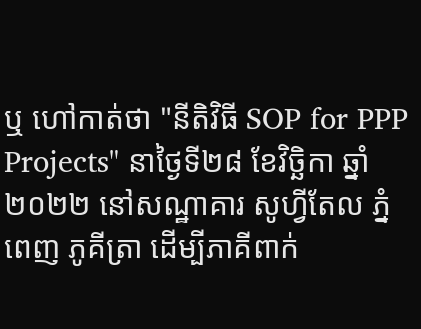ឬ ហៅកាត់ថា "នីតិវិធី SOP for PPP Projects" នាថ្ងៃទី២៨ ខែវិច្ឆិកា ឆ្នាំ២០២២ នៅសណ្ឋាគារ សូហ្វីតែល ភ្នំពេញ ភូគីត្រា ដើម្បីភាគីពាក់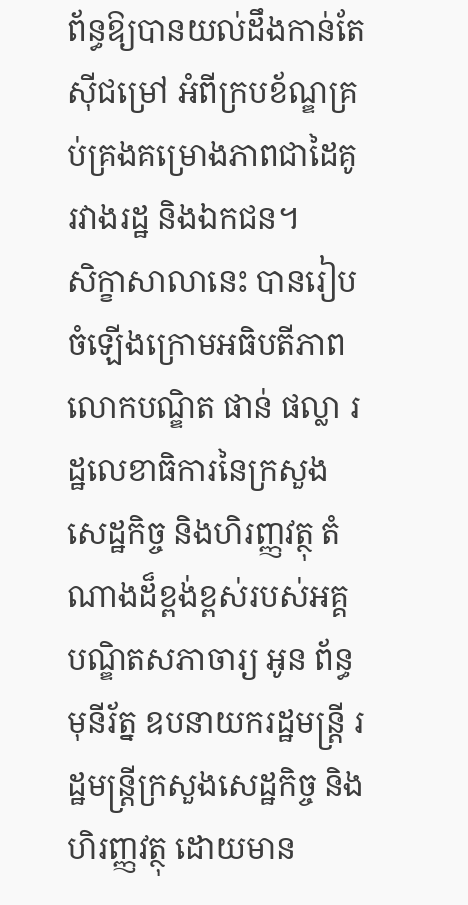ព័ន្ធឱ្យបានយល់ដឹងកាន់តែស៊ីជម្រៅ អំពីក្របខ័ណ្ឌគ្រប់គ្រងគម្រោងភាពជាដៃគូរវាងរដ្ឋ និងឯកជន។
សិក្ខាសាលានេះ បានរៀបចំឡើងក្រោមអធិបតីភាព លោកបណ្ឌិត ផាន់ ផល្លា រដ្ឋលេខាធិការនៃក្រសួងសេដ្ឋកិច្ច និងហិរញ្ញវត្ថុ តំណាងដ៏ខ្ពង់ខ្ពស់របស់អគ្គបណ្ឌិតសភាចារ្យ អូន ព័ន្ធមុនីរ័ត្ន ឧបនាយករដ្ឋមន្ត្រី រដ្ឋមន្ត្រីក្រសួងសេដ្ឋកិច្ច និងហិរញ្ញវត្ថុ ដោយមាន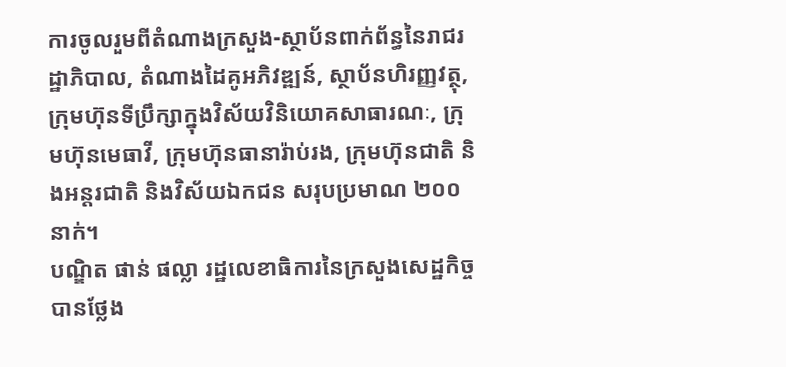ការចូលរួមពីតំណាងក្រសួង-ស្ថាប័នពាក់ព័ន្ធនៃរាជរដ្ឋាភិបាល, តំណាងដៃគូអភិវឌ្ឍន៍, ស្ថាប័នហិរញ្ញវត្ថុ, ក្រុមហ៊ុនទីប្រឹក្សាក្នុងវិស័យវិនិយោគសាធារណៈ, ក្រុមហ៊ុនមេធាវី, ក្រុមហ៊ុនធានារ៉ាប់រង, ក្រុមហ៊ុនជាតិ និងអន្តរជាតិ និងវិស័យឯកជន សរុបប្រមាណ ២០០នាក់។
បណ្ឌិត ផាន់ ផល្លា រដ្ឋលេខាធិការនៃក្រសួងសេដ្ឋកិច្ច បានថ្លែង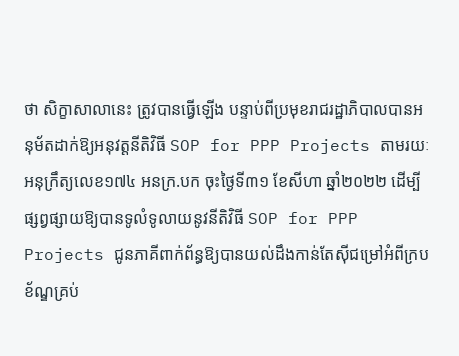ថា សិក្ខាសាលានេះ ត្រូវបានធ្វើឡើង បន្ទាប់ពីប្រមុខរាជរដ្ឋាភិបាលបានអនុម័តដាក់ឱ្យអនុវត្តនីតិវិធី SOP for PPP Projects តាមរយៈអនុក្រឹត្យលេខ១៧៤ អនក្រ.បក ចុះថ្ងៃទី៣១ ខែសីហា ឆ្នាំ២០២២ ដើម្បីផ្សព្វផ្សាយឱ្យបានទូលំទូលាយនូវនីតិវិធី SOP for PPP Projects ជូនភាគីពាក់ព័ន្ធឱ្យបានយល់ដឹងកាន់តែស៊ីជម្រៅអំពីក្របខ័ណ្ឌគ្រប់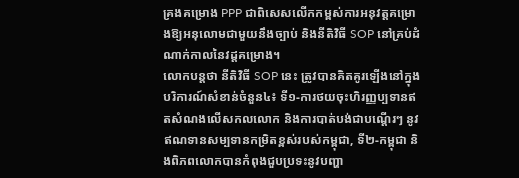គ្រងគម្រោង PPP ជាពិសេសលើកកម្ពស់ការអនុវត្តគម្រោងឱ្យអនុលោមជាមួយនឹងច្បាប់ និងនីតិវិធី SOP នៅគ្រប់ដំណាក់កាលនៃវដ្តគម្រោង។
លោកបន្តថា នីតិវិធី SOP នេះ ត្រូវបានគិតគូរឡើងនៅក្នុងបរិការណ៍សំខាន់ចំនួន៤៖ ទី១-ការថយចុះហិរញ្ញប្បទានឥតសំណងលើសកលលោក និងការបាត់បង់ជាបណ្តើរៗ នូវឥណទានសម្បទានកម្រិតខ្ពស់របស់កម្ពុជា, ទី២-កម្ពុជា និងពិភពលោកបានកំពុងជួបប្រទះនូវបញ្ហា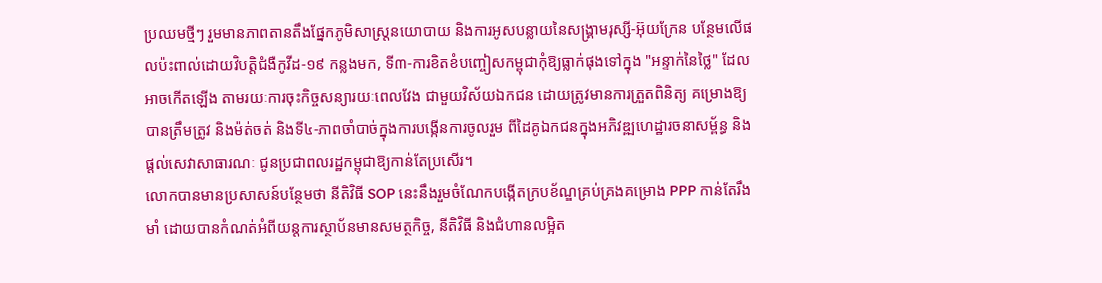ប្រឈមថ្មីៗ រួមមានភាពតានតឹងផ្នែកភូមិសាស្រ្តនយោបាយ និងការអូសបន្លាយនៃសង្រ្គាមរុស្សី-អ៊ុយក្រែន បន្ថែមលើផលប៉ះពាល់ដោយវិបត្តិជំងឺកូវីដ-១៩ កន្លងមក, ទី៣-ការខិតខំបញ្ចៀសកម្ពុជាកុំឱ្យធ្លាក់ផុងទៅក្នុង "អន្ទាក់នៃថ្លៃ" ដែលអាចកើតឡើង តាមរយៈការចុះកិច្ចសន្យារយៈពេលវែង ជាមួយវិស័យឯកជន ដោយត្រូវមានការត្រួតពិនិត្យ គម្រោងឱ្យបានត្រឹមត្រូវ និងម៉ត់ចត់ និងទី៤-ភាពចាំបាច់ក្នុងការបង្កើនការចូលរួម ពីដៃគូឯកជនក្នុងអភិវឌ្ឍហេដ្ឋារចនាសម្ព័ន្ធ និងផ្តល់សេវាសាធារណៈ ជូនប្រជាពលរដ្ឋកម្ពុជាឱ្យកាន់តែប្រសើរ។
លោកបានមានប្រសាសន៍បន្ថែមថា នីតិវិធី SOP នេះនឹងរួមចំណែកបង្កើតក្របខ័ណ្ឌគ្រប់គ្រងគម្រោង PPP កាន់តែរឹងមាំ ដោយបានកំណត់អំពីយន្តការស្ថាប័នមានសមត្ថកិច្ច, នីតិវិធី និងជំហានលម្អិត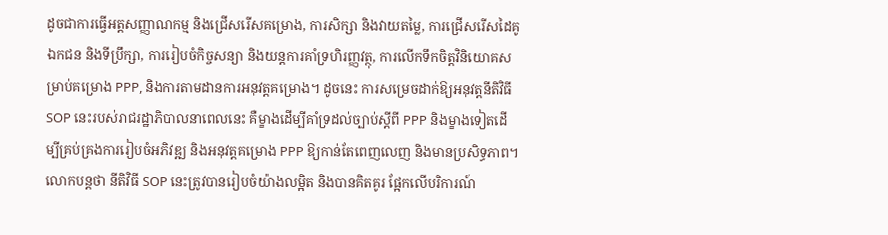ដូចជាការធ្វើអត្តសញ្ញាណកម្ម និងជ្រើសរើសគម្រោង, ការសិក្សា និងវាយតម្លៃ, ការជ្រើសរើសដៃគូឯកជន និងទីប្រឹក្សា, ការរៀបចំកិច្ចសន្យា និងយន្តការគាំទ្រហិរញ្ញវត្ថុ, ការលើកទឹកចិត្តវិនិយោគសម្រាប់គម្រោង PPP, និងការតាមដានការអនុវត្តគម្រោង។ ដូចនេះ ការសម្រេចដាក់ឱ្យអនុវត្តនីតិវិធី SOP នេះរបស់រាជរដ្ឋាភិបាលនាពេលនេះ គឺម្ខាងដើម្បីគាំទ្រដល់ច្បាប់ស្តីពី PPP និងម្ខាងទៀតដើម្បីគ្រប់គ្រងការរៀបចំអភិវឌ្ឍ និងអនុវត្តគម្រោង PPP ឱ្យកាន់តែពេញលេញ និងមានប្រសិទ្ធភាព។
លោកបន្តថា នីតិវិធី SOP នេះត្រូវបានរៀបចំយ៉ាងលម្អិត និងបានគិតគូរ ផ្អែកលើបរិការណ៍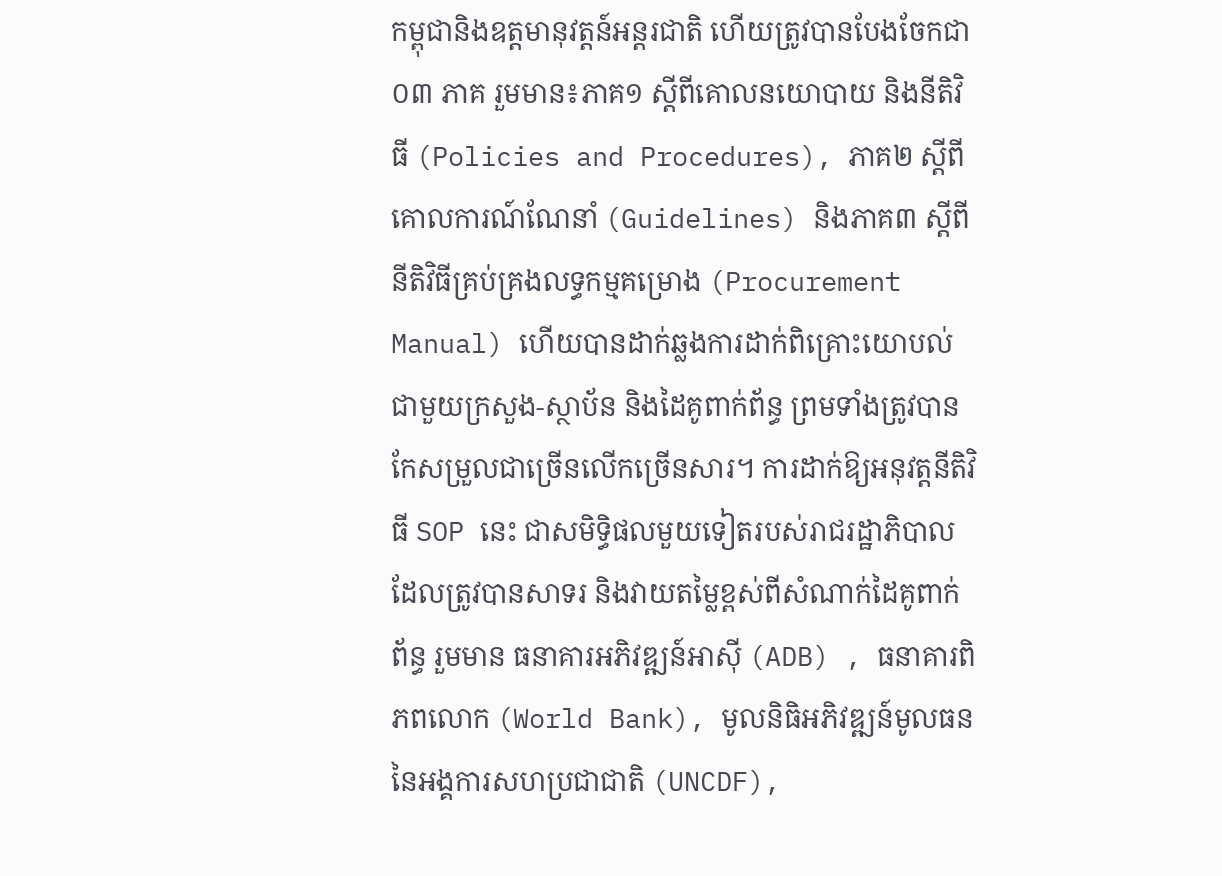កម្ពុជានិងឧត្តមានុវត្តន៍អន្តរជាតិ ហើយត្រូវបានបែងចែកជា ០៣ ភាគ រួមមាន៖ភាគ១ ស្តីពីគោលនយោបាយ និងនីតិវិធី (Policies and Procedures), ភាគ២ ស្តីពីគោលការណ៍ណែនាំ (Guidelines) និងភាគ៣ ស្តីពីនីតិវិធីគ្រប់គ្រងលទ្ធកម្មគម្រោង (Procurement Manual) ហើយបានដាក់ឆ្លងការដាក់ពិគ្រោះយោបល់ជាមួយក្រសួង-ស្ថាប័ន និងដៃគូពាក់ព័ន្ធ ព្រមទាំងត្រូវបានកែសម្រួលជាច្រើនលើកច្រើនសារ។ ការដាក់ឱ្យអនុវត្តនីតិវិធី SOP នេះ ជាសមិទ្ធិផលមួយទៀតរបស់រាជរដ្ឋាភិបាល ដែលត្រូវបានសាទរ និងវាយតម្លៃខ្ពស់ពីសំណាក់ដៃគូពាក់ព័ន្ធ រួមមាន ធនាគារអភិវឌ្ឍន៍អាស៊ី (ADB) , ធនាគារពិភពលោក (World Bank), មូលនិធិអភិវឌ្ឍន៍មូលធននៃអង្គការសហប្រជាជាតិ (UNCDF),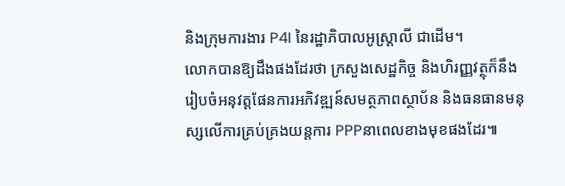និងក្រុមការងារ P4I នៃរដ្ឋាភិបាលអូស្រ្តាលី ជាដើម។
លោកបានឱ្យដឹងផងដែរថា ក្រសួងសេដ្ឋកិច្ច និងហិរញ្ញវត្ថុក៏នឹងរៀបចំអនុវត្តផែនការអភិវឌ្ឍន៍សមត្ថភាពស្ថាប័ន និងធនធានមនុស្សលើការគ្រប់គ្រងយន្តការ PPPនាពេលខាងមុខផងដែរ៕